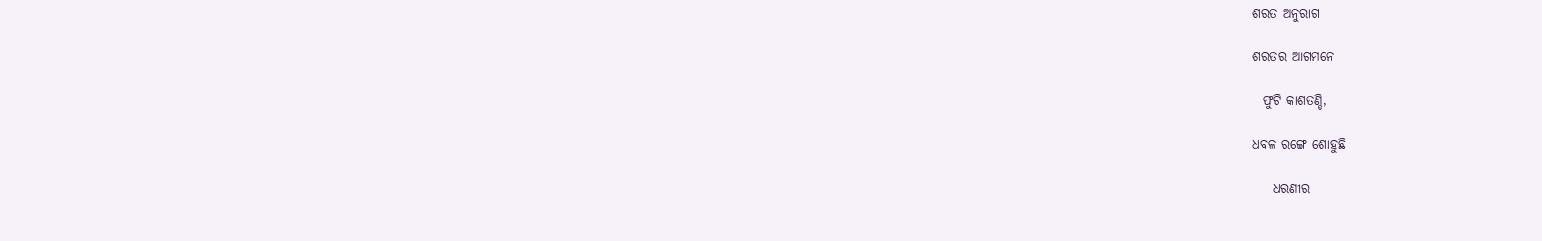ଶରତ ଅନୁରାଗ

ଶରତର ଆଗମନେ

  ଫୁଟି କାଶତଣ୍ଡି,

ଧବଳ ରଙ୍ଗେ ଶୋହୁଛି

    ଧରଣୀର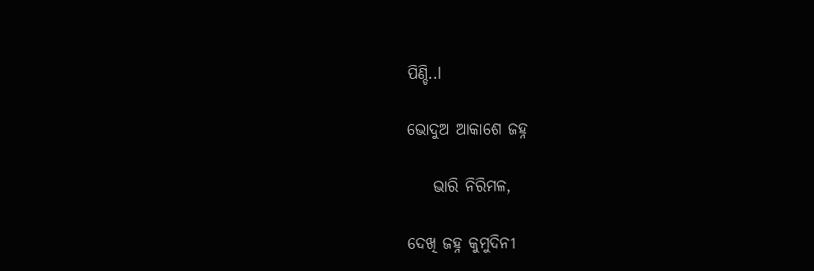ପିଣ୍ଡି..l

ଭୋଦୁଅ ଆକାଶେ ଜହ୍ନ

    ଭାରି ନିରିମଳ,

ଦେଖି ଜହ୍ନ କୁମୁଦିନୀ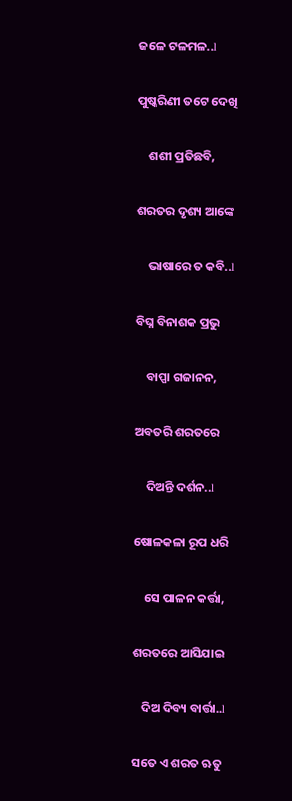ଜଳେ ଟଳମଳ..l

ପୁଷ୍କରିଣୀ ତଟେ ଦେଖି

    ଶଶୀ ପ୍ରତିଛବି,

ଶରତର ଦୃଶ୍ୟ ଆଙ୍କେ

    ଭାଷାରେ ତ କବି..l

ବିଘ୍ନ ବିନାଶକ ପ୍ରଭୁ

    ବାପ୍ପା ଗଜାନନ,

ଅବତରି ଶରତରେ

    ଦିଅନ୍ତି ଦର୍ଶନ..l

ଷୋଳକଳା ରୂପ ଧରି

    ସେ ପାଳନ କର୍ତ୍ତା,

ଶରତରେ ଆସିଯାଇ

   ଦିଅ ଦିବ୍ୟ ବାର୍ତ୍ତା..l

ସତେ ଏ ଶରତ ଋତୁ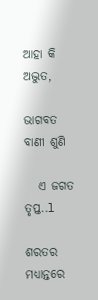ଆହା କି ଅଦ୍ଭୁତ,

ଭାଗବତ ବାଣୀ ଶୁଣି

   ଏ ଜଗତ ତୃପ୍ତ..l

ଶରତର ମଧ୍ୟାନ୍ତରେ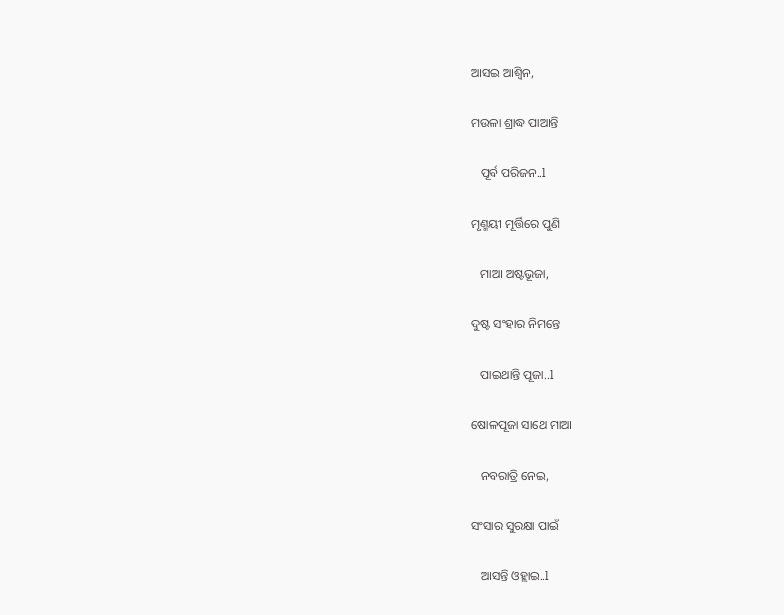ଆସଇ ଆଶ୍ୱିନ,

ମଉଳା ଶ୍ରାଦ୍ଧ ପାଆନ୍ତି

   ପୂର୍ବ ପରିଜନ..l

ମୃଣ୍ମୟୀ ମୂର୍ତ୍ତିରେ ପୁଣି

   ମାଆ ଅଷ୍ଟଭୂଜା,

ଦୁଷ୍ଟ ସଂହାର ନିମନ୍ତେ

   ପାଇଥାନ୍ତି ପୂଜା..l

ଷୋଳପୂଜା ସାଥେ ମାଆ

   ନବରାତ୍ରି ନେଇ,

ସଂସାର ସୁରକ୍ଷା ପାଇଁ

   ଆସନ୍ତି ଓହ୍ଲାଇ..l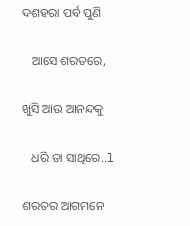ଦଶହରା ପର୍ବ ପୁଣି

   ଆସେ ଶରତରେ,

ଖୁସି ଆଉ ଆନନ୍ଦକୁ

   ଧରି ତା ସାଥିରେ..l

ଶରତର ଆଗମନେ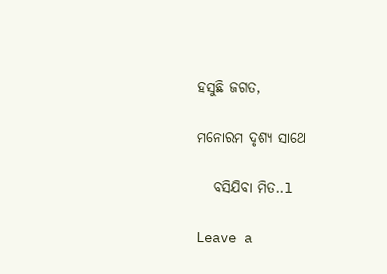ହସୁଛି ଜଗତ,

ମନୋରମ ଦୃଶ୍ୟ ସାଥେ

   ବସିଯିବା ମିତ..l

Leave a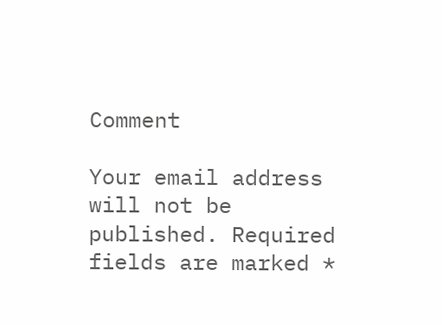Comment

Your email address will not be published. Required fields are marked *